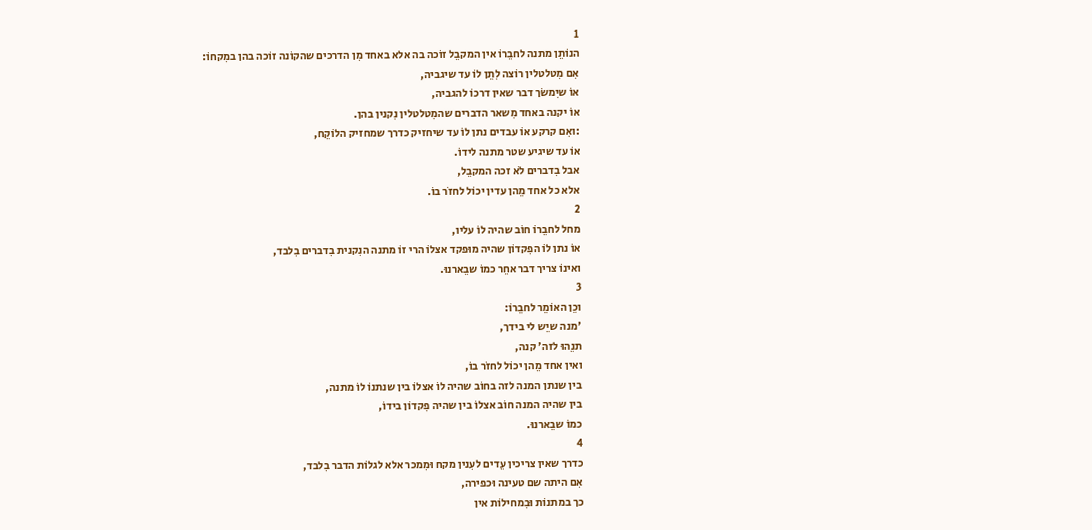1
הנוֹתֵן מתנה לחבֵרוֹ אין המקבֵל זוֹכה בה אלא באחד מִן הדרכים שהקוֹנה זוֹכה בהן במִקחוֹ:
אִם מִטלטלין רוֹצה לִתֵן לוֹ עד שיגביה,
אוֹ שיִמשֹך דבר שאין דרכוֹ להגביה,
אוֹ יקנה באחד מִשאר הדברים שהמִטלטלין נִקנין בהן.
:ואִם קרקע אוֹ עבדים נתן לוֹ עד שיחזיק כדרך שמחזיק הלוֹקֵח,
אוֹ עד שיגיע שטר מתנה לידוֹ.
אבל בִדברים לֹא זכה המקבֵל,
אלא כל אחד מֵהן עדין יכוֹל לחזֹר בוֹ.
2
מחל לחבֵרוֹ חוֹב שהיה לוֹ עליו,
אוֹ נתן לוֹ הפִקדוֹן שהיה מוּפקד אצלוֹ הרי זוֹ מתנה הנִקנית בִדברים בִלבד,
ואינוֹ צריך דבר אחֵר כמוֹ שבֵארנוּ.
3
וכֵן האוֹמֵר לחבֵרוֹ:
'מנה שיֵש לי בידך,
תנֵהוּ לזה' קנה,
ואין אחד מֵהן יכוֹל לחזֹר בוֹ,
בין שנתן המנה לזה בחוֹב שהיה לוֹ אצלוֹ בין שנתנוֹ לוֹ מתנה,
בין שהיה המנה חוֹב אצלוֹ בין שהיה פִקדוֹן בידוֹ,
כמוֹ שבֵארנוּ.
4
כדרך שאין צריכין עֵדים לעִנין מקח וּמִמכר אלא לגלוֹת הדבר בִלבד,
אִם היתה שם טעינה וּכפירה,
כך במתנוֹת וּבִמחילוֹת אין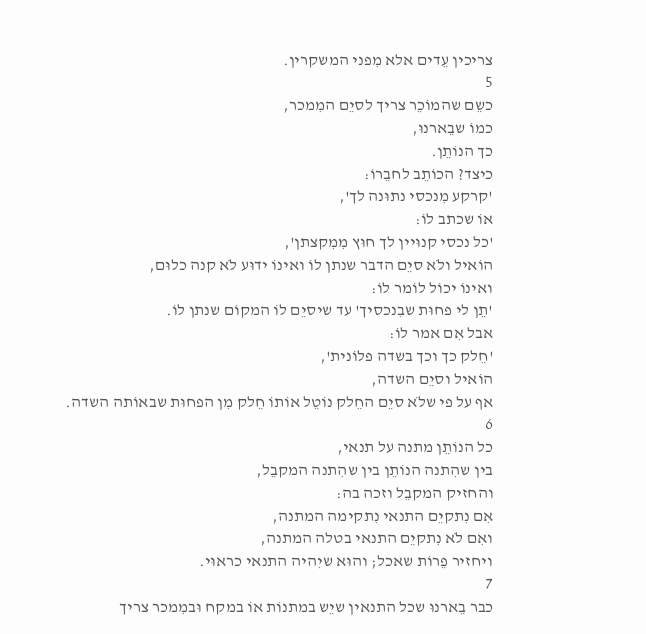צריכין עֵדים אלא מִפני המשקרין.
5
כשֵם שהמוֹכֵר צריך לסיֵם המִמכר,
כמוֹ שבֵארנוּ,
כך הנוֹתֵן.
כיצד? הכוֹתֵב לחבֵרוֹ:
'קרקע מִנכסי נתוּנה לך',
אוֹ שכתב לוֹ:
'כל נכסי קנוּיין לך חוּץ מִמִקצתן',
הוֹאיל ולֹא סיֵם הדבר שנתן לוֹ ואינוֹ ידוּע לֹא קנה כלוּם,
ואינוֹ יכוֹל לוֹמר לוֹ:
'תֵן לי פחוּת שבִנכסיך' עד שיסיֵם לוֹ המקוֹם שנתן לוֹ.
אבל אִם אמר לוֹ:
'חֵלק כך וכך בשדה פלוֹנית',
הוֹאיל וסיֵם השדה,
אף על פי שלֹא סיֵם החֵלק נוֹטֵל אוֹתוֹ חֵלק מִן הפחוּת שבאוֹתה השדה.
6
כל הנוֹתֵן מתנה על תנאי,
בין שהִתנה הנוֹתֵן בין שהִתנה המקבֵל,
והחזיק המקבֵל וזכה בה:
אִם נִתקיֵם התנאי נִתקימה המתנה,
ואִם לֹא נִתקיֵם התנאי בטלה המתנה,
ויחזיר פֵרוֹת שאכל; והוּא שיִהיה התנאי כראוּי.
7
כבר בֵארנוּ שכל התנאין שיֵש במתנוֹת אוֹ במקח וּבמִמכר צריך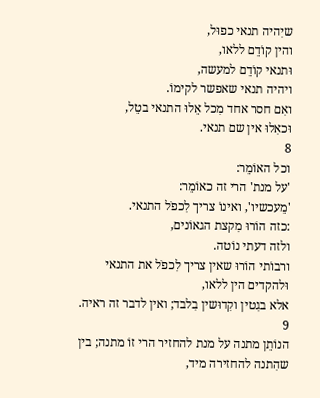שיִהיה תנאי כפוּל,
והין קוֹדֵם ללאו,
וּתנאי קוֹדֵם למעשה,
ויהיה תנאי שאפשר לקימוֹ.
ואִם חסר אחד מִכל אֵלוּ התנאי בטֵל,
וּכאִלוּ אין שם תנאי.
8
וכל האוֹמֵר:
'על מנת' הרי זה כאוֹמֵר:
'מֵעכשיו', ואינוֹ צריך לִכפֹל התנאי.
:כזה הוֹרוּ מִקצת הגאוֹנים,
ולזה דעתי נוֹטה.
ורבוֹתי הוֹרוּ שאין צריך לִכפֹל את התנאי וּלהקדים הין ללאו,
אלא בגִטין וקִדוּשין בִלבד; ואין לדבר זה ראיה.
9
הנוֹתֵן מתנה על מנת להחזיר הרי זוֹ מתנה; בין שהִתנה להחזירה מיד,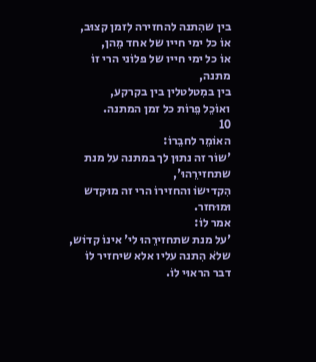בין שהִתנה להחזירה לִזמן קצוּב,
אוֹ כל ימי חייו של אחד מֵהן,
אוֹ כל ימי חייו של פלוֹני הרי זוֹ מתנה,
בין במִטלטלין בין בקרקע,
ואוֹכֵל פֵרוֹת כל זמן המתנה.
10
האוֹמֵר לחבֵרוֹ:
'שוֹר זה נתוּן לך במתנה על מנת שתחזירֵהוּ',
הִקדישוֹ והחזירוֹ הרי זה מוּקדש וּמוּחזר.
אמר לוֹ:
'על מנת שתחזירֵהוּ לי' אינוֹ קדוֹש,
שלֹא הִתנה עליו אלא שיחזיר לוֹ דבר הראוּי לוֹ.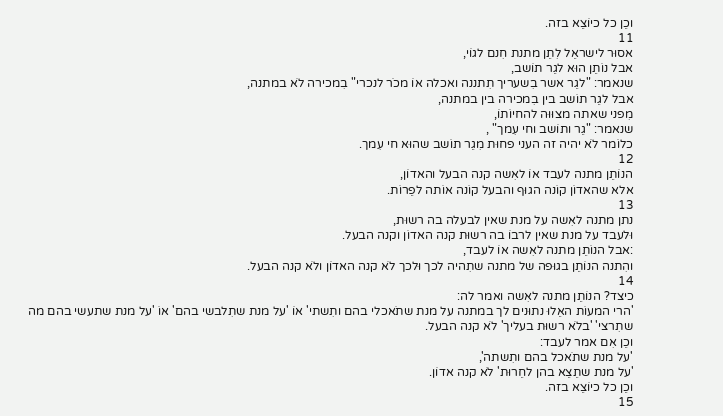וכֵן כל כיוֹצֵא בזה.
11
אסוּר לישראֵל לִתֵן מתנת חִנם לגוֹי,
אבל נוֹתֵן הוּא לגֵר תוֹשב,
שנאמר: "לגֵר אשר בִשעריך תִתננה ואכלה אוֹ מכֹר לנכרי" בִמכירה לֹא במתנה,
אבל לגֵר תוֹשב בין בִמכירה בין במתנה,
מִפני שאתה מצוּוּה להחיוֹתוֹ,
שנאמר: "גֵר ותוֹשב וחי עִמך" ,
כלוֹמר לֹא יהיה זה העני פחוּת מִגֵר תוֹשב שהוּא חי עִמך.
12
הנוֹתֵן מתנה לעבד אוֹ לאִשה קנה הבעל והאדוֹן,
אלא שהאדוֹן קוֹנה הגוּף והבעל קוֹנה אוֹתה לפֵרוֹת.
13
נתן מתנה לאִשה על מנת שאין לבעלה בה רשוּת,
וּלעבד על מנת שאין לרבוֹ בה רשוּת קנה האדוֹן וקנה הבעל.
:אבל הנוֹתֵן מתנה לאִשה אוֹ לעבד,
והִתנה הנוֹתֵן בגוּפה של מתנה שתִהיה לכך וּלכך לֹא קנה האדוֹן ולֹא קנה הבעל.
14
כיצד? הנוֹתֵן מתנה לאִשה ואמר לה:
'הרי המעוֹת האֵלוּ נתוּנים לך במתנה על מנת שתֹאכלי בהם ותִשתי' אוֹ 'על מנת שתִלבשי בהם' אוֹ 'על מנת שתעשי בהם מה שתִרצי' 'בלֹא רשוּת בעליך' לֹא קנה הבעל.
וכֵן אִם אמר לעבד:
'על מנת שתֹאכל בהם ותִשתה',
'על מנת שתֵצֵא בהן לחֵרוּת' לֹא קנה אדוֹן.
וכֵן כל כיוֹצֵא בזה.
15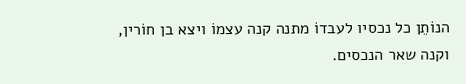הנוֹתֵן כל נכסיו לעבדוֹ מתנה קנה עצמוֹ ויצא בן חוֹרין,
וקנה שאר הנכסים.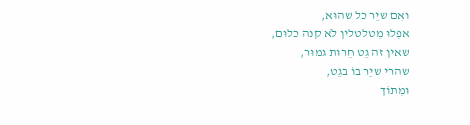ואִם שיֵר כל שהוּא,
אפִלוּ מִטלטלין לֹא קנה כלוּם,
שאין זה גֵט חֵרוּת גמוּר,
שהרי שיֵר בוֹ בגֵט,
וּמִתוֹך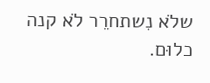שלֹא נִשתחרֵר לֹא קנה כלוּם.